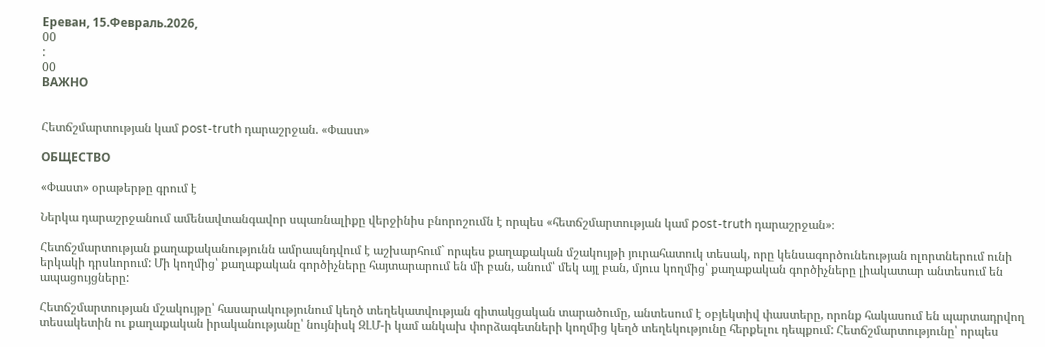Ереван, 15.Февраль.2026,
00
:
00
ВАЖНО


Հետճշմարտության կամ post-truth դարաշրջան. «Փաստ»

ОБЩЕСТВО

«Փաստ» օրաթերթը գրում է

Ներկա դարաշրջանում ամենավտանգավոր սպառնալիքը վերջինիս բնորոշումն է որպես «հետճշմարտության կամ post-truth դարաշրջան»։

Հետճշմարտության քաղաքականությունն ամրապնդվում է աշխարհում` որպես քաղաքական մշակույթի յուրահատուկ տեսակ, որը կենսագործունեության ոլորտներում ունի երկակի դրսևորում: Մի կողմից՝ քաղաքական գործիչները հայտարարում են մի բան, անում՝ մեկ այլ բան, մյուս կողմից՝ քաղաքական գործիչները լիակատար անտեսում են ապացույցները:

Հետճշմարտության մշակույթը՝ հասարակությունում կեղծ տեղեկատվության գիտակցական տարածումը, անտեսում է օբյեկտիվ փաստերը, որոնք հակասում են պարտադրվող տեսակետին ու քաղաքական իրականությանը՝ նույնիսկ ԶԼՄ-ի կամ անկախ փորձագետների կողմից կեղծ տեղեկությունը հերքելու դեպքում: Հետճշմարտությունը՝ որպես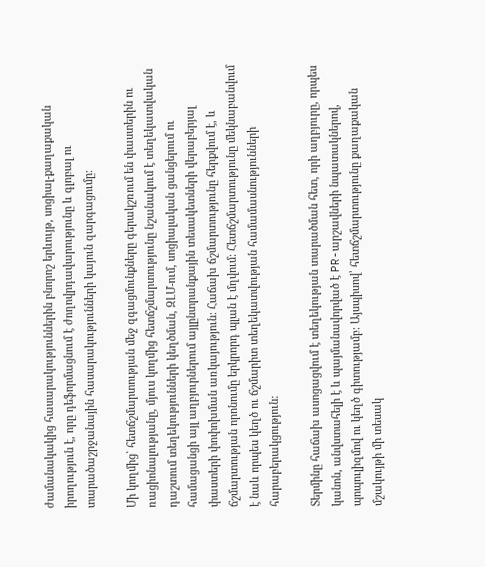ժամանակակից հասարակություններին բնորոշ երևույթ, սոցիալ-քաղաքական իրողություն է, որը դեֆորմացնում է ժողովրդավարությունը և գլոբալ ու տարածաշրջանային հասարակությունների կայուն զարգացումը:

Մի կողմից` հետճշմարտության մեջ զգացմունքները գերակշռում են փաստերին ու ռացիոնալությանը, մյուս կողմից հետճշմարտությունը նշանակում է տեղեկատվական դաշտում տեղեկությունների կեղծման, ԶԼՄ-ում, սոցիալական ցանցերում ու համացանցի այլ աղբյուրներում այլընտրանքային տեսակետների վերաբերյալ փաստերի փոփոխման առկայություն: Հաճախ ճշմարտությունը հերքվում է, և ճշմարտության որոնումը երկրորդ պլան է մղվում: Հետճշմարտությունը մեկնաբանվում է նաև որպես կեղծ ու ճշմարիտ տեղեկատվության համամասնությունների հարաբերակցություն:

Տերմինը հաճախ ասոցացվում է տեղեկության տարածման հետ, որի աղբյուրը, որպես կանոն, անվստահելի է և պայմանավորված է PR-արշավների նպատակներով, պոպուլիզմով ու կեղծ գիտությամբ: Այսպիսով՝ հետճշմարտությունը քաղաքական մշակույթի մի տեսակ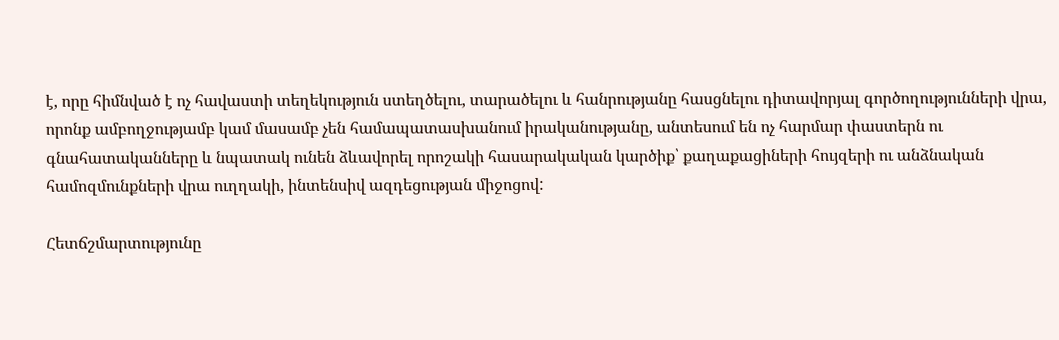է, որը հիմնված է ոչ հավաստի տեղեկություն ստեղծելու, տարածելու և հանրությանը հասցնելու դիտավորյալ գործողությունների վրա, որոնք ամբողջությամբ կամ մասամբ չեն համապատասխանում իրականությանը, անտեսում են ոչ հարմար փաստերն ու գնահատականները և նպատակ ունեն ձևավորել որոշակի հասարակական կարծիք՝ քաղաքացիների հույզերի ու անձնական համոզմունքների վրա ուղղակի, ինտենսիվ ազդեցության միջոցով:

Հետճշմարտությունը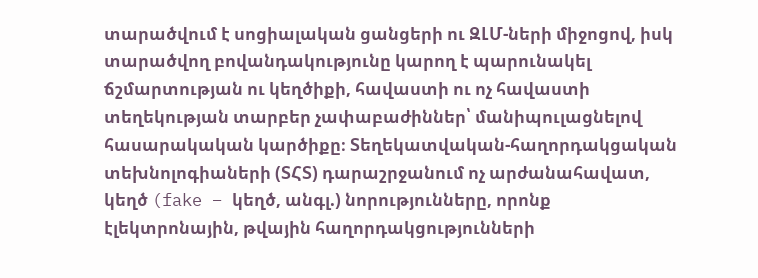տարածվում է սոցիալական ցանցերի ու ԶԼՄ-ների միջոցով, իսկ տարածվող բովանդակությունը կարող է պարունակել ճշմարտության ու կեղծիքի, հավաստի ու ոչ հավաստի տեղեկության տարբեր չափաբաժիններ՝ մանիպուլացնելով հասարակական կարծիքը։ Տեղեկատվական-հաղորդակցական տեխնոլոգիաների (ՏՀՏ) դարաշրջանում ոչ արժանահավատ, կեղծ (fake – կեղծ, անգլ.) նորությունները, որոնք էլեկտրոնային, թվային հաղորդակցությունների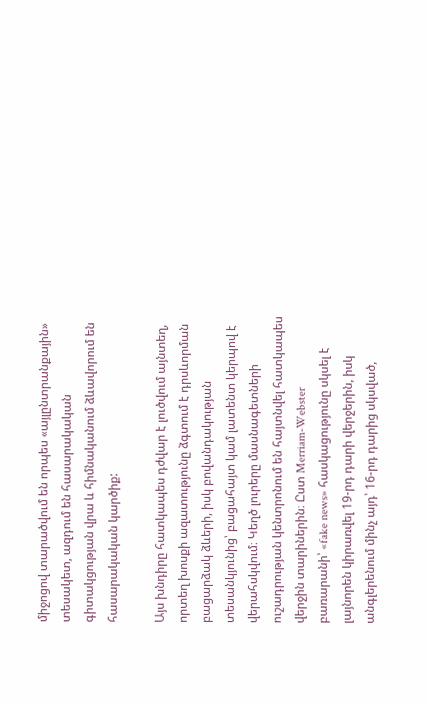միջոցով տարածվում են որպես «այլընտրանքային» տեսակետ, ազդում են հասարակական գիտակցության վրա և հիմնականում ձևավորում են հասարակական կարծիք:

Այս խնդիրը հատկապես դժվար է լուծվում այնտեղ, որտեղ խոսքի ազատությունը ձգտում է դրսևորման բացարձակ ձևերի, իսկ բովանդակության տեսանկյունից՝ բացահայտ կամ լատենտ կերպով է վերահսկվում։ Կեղծ լուրերը մասնագետների ուշադրության կենտրոնում են հայտնվել հատկապես վերջին տարիներին։ Ըստ Merriam-Webster բառարանի՝ «fake news» հասկացությունը սկսել է լայնորեն կիրառվել 19-րդ դարի վերջերին, իսկ անգլերենում մինչ այդ՝ 16-րդ դարից սկսված,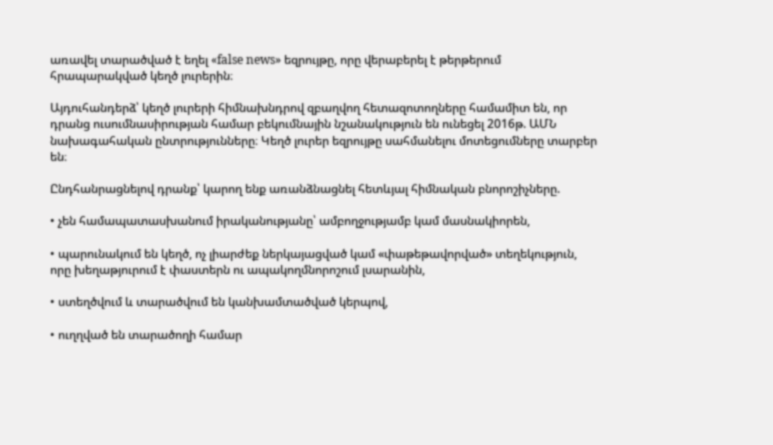առավել տարածված է եղել «false news» եզրույթը, որը վերաբերել է թերթերում հրապարակված կեղծ լուրերին։

Այդուհանդերձ՝ կեղծ լուրերի հիմնախնդրով զբաղվող հետազոտողները համամիտ են, որ դրանց ուսումնասիրության համար բեկումնային նշանակություն են ունեցել 2016թ. ԱՄՆ նախագահական ընտրությունները։ Կեղծ լուրեր եզրույթը սահմանելու մոտեցումները տարբեր են։

Ընդհանրացնելով դրանք՝ կարող ենք առանձնացնել հետևյալ հիմնական բնորոշիչները.

• չեն համապատասխանում իրականությանը՝ ամբողջությամբ կամ մասնակիորեն,

• պարունակում են կեղծ, ոչ լիարժեք ներկայացված կամ «փաթեթավորված» տեղեկություն, որը խեղաթյուրում է փաստերն ու ապակողմնորոշում լսարանին,

• ստեղծվում և տարածվում են կանխամտածված կերպով,

• ուղղված են տարածողի համար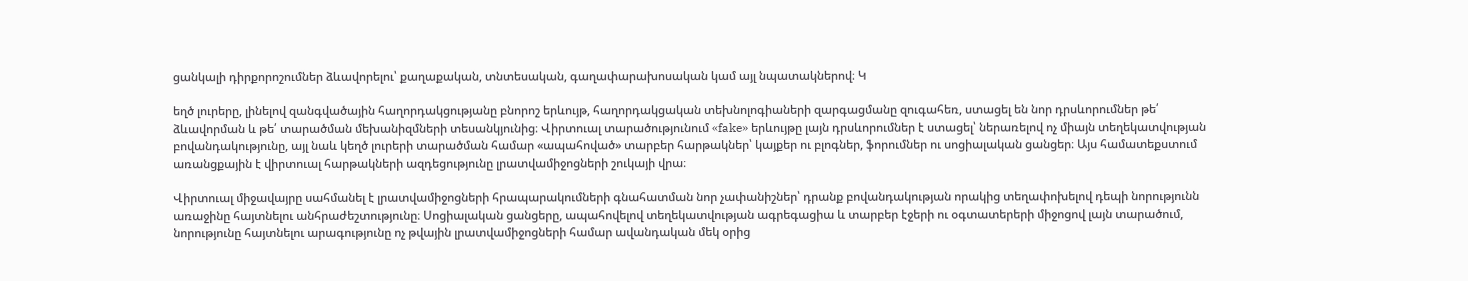ցանկալի դիրքորոշումներ ձևավորելու՝ քաղաքական, տնտեսական, գաղափարախոսական կամ այլ նպատակներով։ Կ

եղծ լուրերը, լինելով զանգվածային հաղորդակցությանը բնորոշ երևույթ, հաղորդակցական տեխնոլոգիաների զարգացմանը զուգահեռ, ստացել են նոր դրսևորումներ թե՛ ձևավորման և թե՛ տարածման մեխանիզմների տեսանկյունից։ Վիրտուալ տարածությունում «fake» երևույթը լայն դրսևորումներ է ստացել՝ ներառելով ոչ միայն տեղեկատվության բովանդակությունը, այլ նաև կեղծ լուրերի տարածման համար «ապահոված» տարբեր հարթակներ՝ կայքեր ու բլոգներ, ֆորումներ ու սոցիալական ցանցեր։ Այս համատեքստում առանցքային է վիրտուալ հարթակների ազդեցությունը լրատվամիջոցների շուկայի վրա։

Վիրտուալ միջավայրը սահմանել է լրատվամիջոցների հրապարակումների գնահատման նոր չափանիշներ՝ դրանք բովանդակության որակից տեղափոխելով դեպի նորությունն առաջինը հայտնելու անհրաժեշտությունը։ Սոցիալական ցանցերը, ապահովելով տեղեկատվության ագրեգացիա և տարբեր էջերի ու օգտատերերի միջոցով լայն տարածում, նորությունը հայտնելու արագությունը ոչ թվային լրատվամիջոցների համար ավանդական մեկ օրից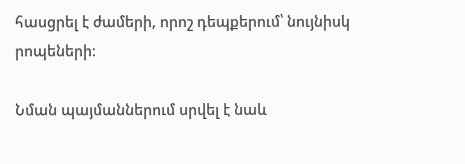հասցրել է ժամերի, որոշ դեպքերում՝ նույնիսկ րոպեների։

Նման պայմաններում սրվել է նաև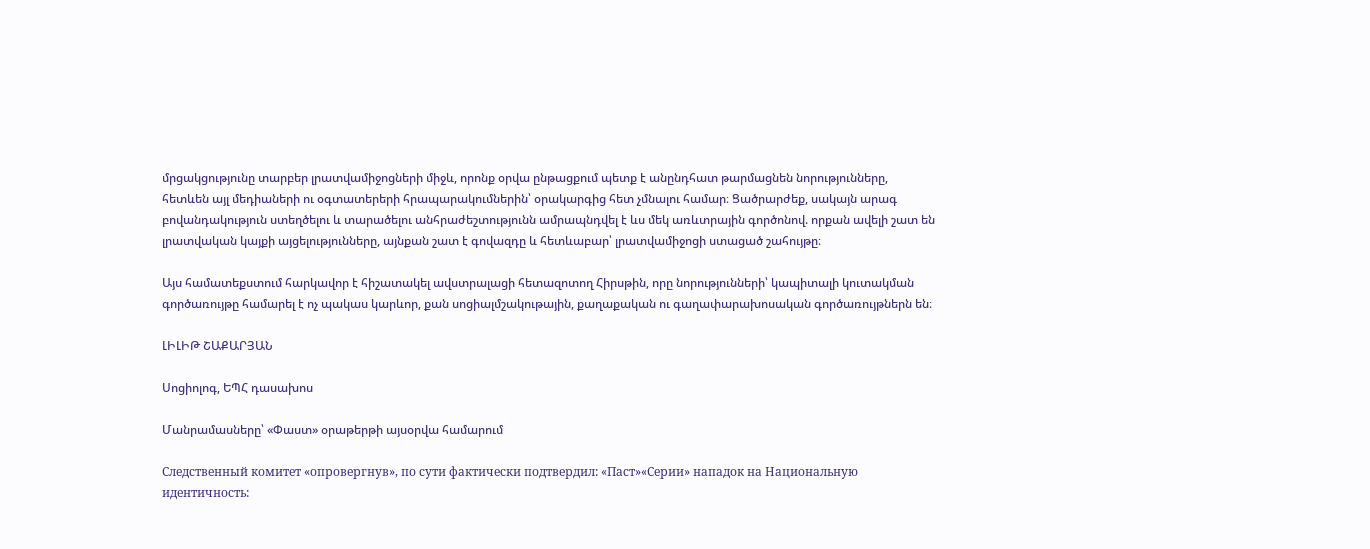մրցակցությունը տարբեր լրատվամիջոցների միջև, որոնք օրվա ընթացքում պետք է անընդհատ թարմացնեն նորությունները, հետևեն այլ մեդիաների ու օգտատերերի հրապարակումներին՝ օրակարգից հետ չմնալու համար։ Ցածրարժեք, սակայն արագ բովանդակություն ստեղծելու և տարածելու անհրաժեշտությունն ամրապնդվել է ևս մեկ առևտրային գործոնով. որքան ավելի շատ են լրատվական կայքի այցելությունները, այնքան շատ է գովազդը և հետևաբար՝ լրատվամիջոցի ստացած շահույթը։

Այս համատեքստում հարկավոր է հիշատակել ավստրալացի հետազոտող Հիրսթին, որը նորությունների՝ կապիտալի կուտակման գործառույթը համարել է ոչ պակաս կարևոր, քան սոցիալմշակութային, քաղաքական ու գաղափարախոսական գործառույթներն են։

ԼԻԼԻԹ ՇԱՔԱՐՅԱՆ

Սոցիոլոգ, ԵՊՀ դասախոս

Մանրամասները՝ «Փաստ» օրաթերթի այսօրվա համարում

Следственный комитет «опровергнув», по сути фактически подтвердил: «Паст»«Серии» нападок на Национальную идентичность: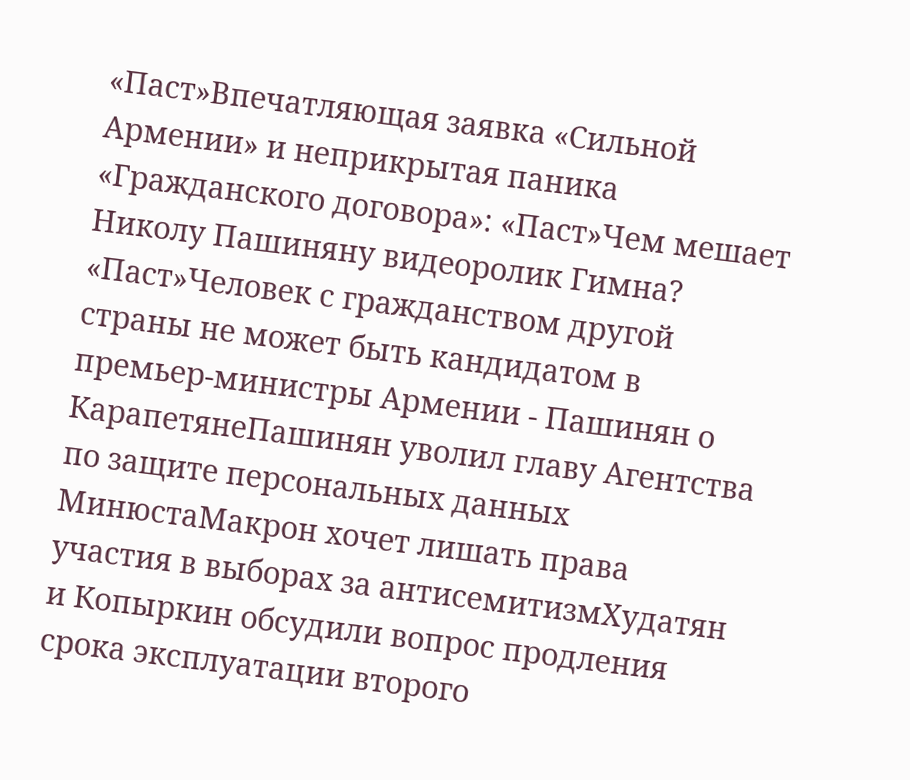«Паст»Впечатляющая заявка «Сильной Армении» и неприкрытая паника «Гражданского договора»: «Паст»Чем мешает Николу Пашиняну видеоролик Гимна? «Паст»Человек с гражданством другой страны не может быть кандидатом в премьер-министры Армении - Пашинян о КарапетянеПашинян уволил главу Агентства по защите персональных данных МинюстаМакрон хочет лишать права участия в выборах за антисемитизмХудатян и Копыркин обсудили вопрос продления срока эксплуатации второго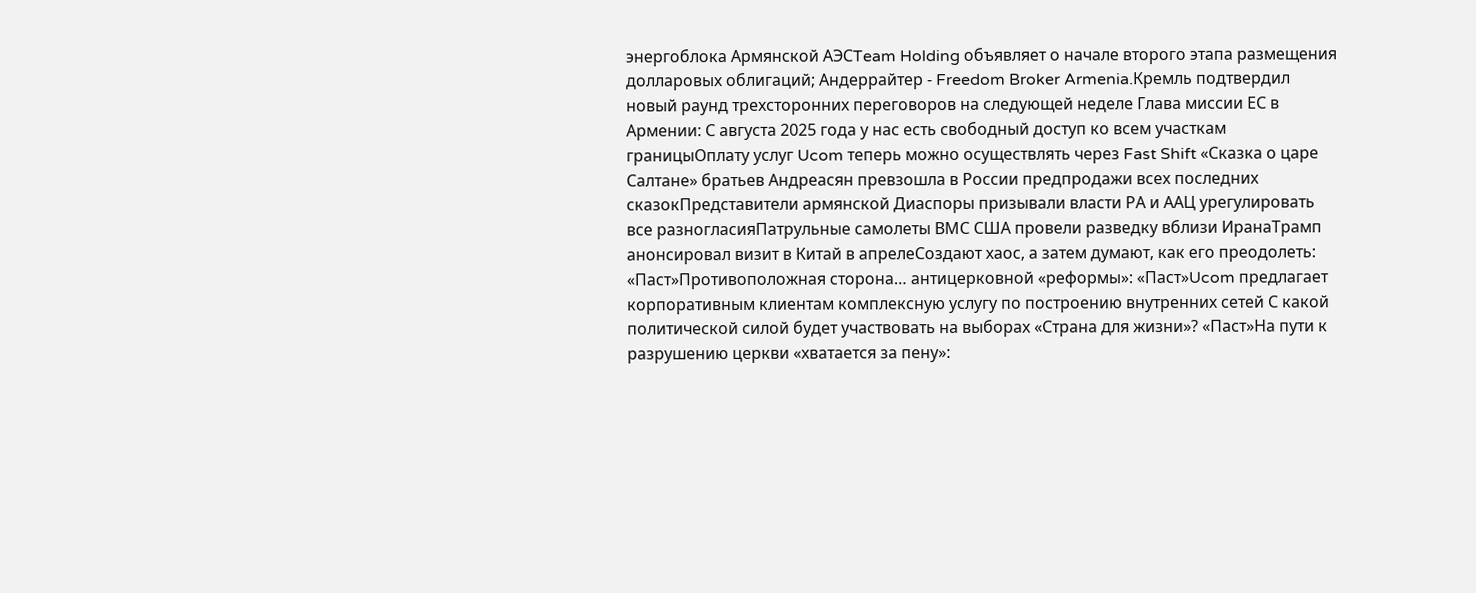энергоблока Армянской АЭСTeam Holding объявляет о начале второго этапа размещения долларовых облигаций; Андеррайтер - Freedom Broker Armenia.Кремль подтвердил новый раунд трехсторонних переговоров на следующей неделе Глава миссии ЕС в Армении: С августа 2025 года у нас есть свободный доступ ко всем участкам границыОплату услуг Ucom теперь можно осуществлять через Fast Shift «Сказка о царе Салтане» братьев Андреасян превзошла в России предпродажи всех последних сказокПредставители армянской Диаспоры призывали власти РА и ААЦ урегулировать все разногласияПатрульные самолеты ВМС США провели разведку вблизи ИранаТрамп анонсировал визит в Китай в апрелеСоздают хаос, а затем думают, как его преодолеть: «Паст»Противоположная сторона… антицерковной «реформы»: «Паст»Ucom предлагает корпоративным клиентам комплексную услугу по построению внутренних сетей С какой политической силой будет участвовать на выборах «Страна для жизни»? «Паст»На пути к разрушению церкви «хватается за пену»: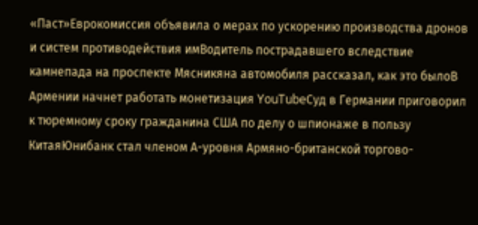«Паст»Еврокомиссия объявила о мерах по ускорению производства дронов и систем противодействия имВодитель пострадавшего вследствие камнепада на проспекте Мясникяна автомобиля рассказал, как это былоВ Армении начнет работать монетизация YouTubeСуд в Германии приговорил к тюремному сроку гражданина США по делу о шпионаже в пользу КитаяЮнибанк стал членом А-уровня Армяно-британской торгово-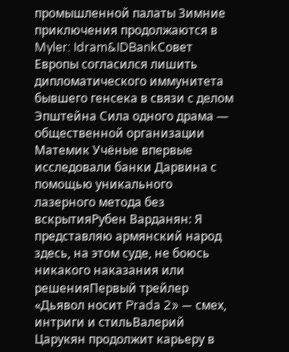промышленной палаты Зимние приключения продолжаются в Myler: Idram&IDBankСовет Европы согласился лишить дипломатического иммунитета бывшего генсека в связи с делом Эпштейна Сила одного драма — общественной организации Матeмик Учёные впервые исследовали банки Дарвина с помощью уникального лазерного метода без вскрытияРубен Варданян: Я представляю армянский народ здесь, на этом суде, не боюсь никакого наказания или решенияПервый трейлер «Дьявол носит Prada 2» — смех, интриги и стильВалерий Царукян продолжит карьеру в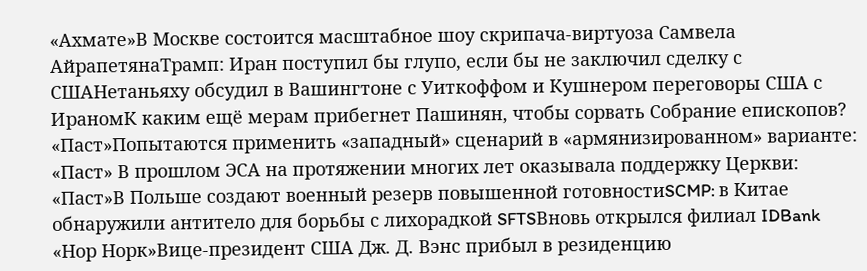«Ахмате»В Москве состоится масштабное шоу скрипача-виртуоза Самвела АйрапетянаТрамп: Иран поступил бы глупо, если бы не заключил сделку с СШАНетаньяху обсудил в Вашингтоне с Уиткоффом и Кушнером переговоры США с ИраномК каким ещё мерам прибегнет Пашинян, чтобы сорвать Собрание епископов? «Паст»Попытаются применить «западный» сценарий в «армянизированном» варианте: «Паст» В прошлом ЭСА на протяжении многих лет оказывала поддержку Церкви: «Паст»В Польше создают военный резерв повышенной готовностиSCMP: в Китае обнаружили антитело для борьбы с лихорадкой SFTSВновь открылся филиал IDBank «Нор Норк»Вице-президент США Дж. Д. Вэнс прибыл в резиденцию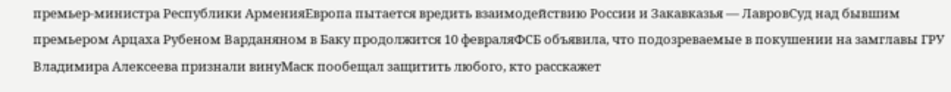премьер-министра Республики АрменияЕвропа пытается вредить взаимодействию России и Закавказья — ЛавровСуд над бывшим премьером Арцаха Рубеном Варданяном в Баку продолжится 10 февраляФСБ объявила, что подозреваемые в покушении на замглавы ГРУ Владимира Алексеева признали винуМаск пообещал защитить любого, кто расскажет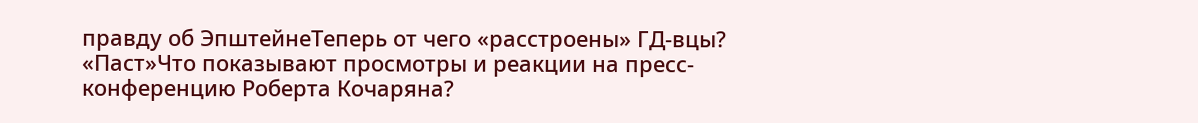правду об ЭпштейнеТеперь от чего «расстроены» ГД-вцы? «Паст»Что показывают просмотры и реакции на пресс-конференцию Роберта Кочаряна?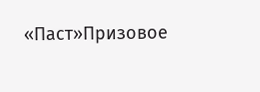«Паст»Призовое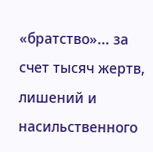«братство»... за счет тысяч жертв, лишений и насильственного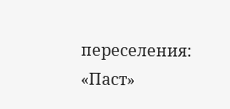переселения: «Паст»